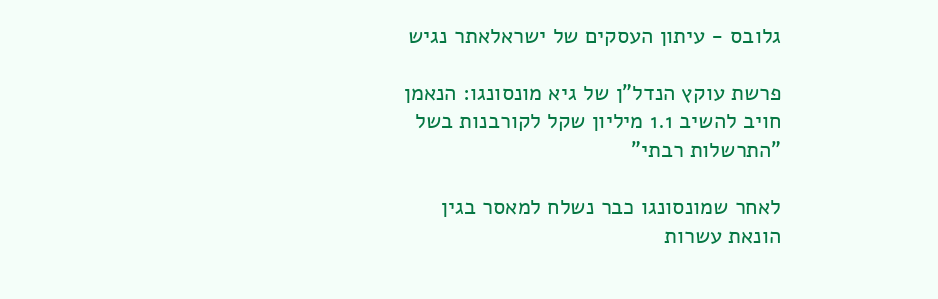גלובס - עיתון העסקים של ישראלאתר נגיש

פרשת עוקץ הנדל"ן של גיא מונסונגו: הנאמן חויב להשיב 1.1 מיליון שקל לקורבנות בשל "התרשלות רבתי"

לאחר שמונסונגו כבר נשלח למאסר בגין הונאת עשרות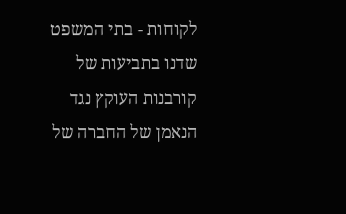לקוחות - בתי המשפט שדנו בתביעות של קורבנות העוקץ נגד הנאמן של החברה של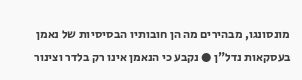מונסונגו, מבהירים מה הן חובותיו הבסיסיות של נאמן בעסקאות נדל"ן ● נקבע כי הנאמן אינו רק בלדר וצינור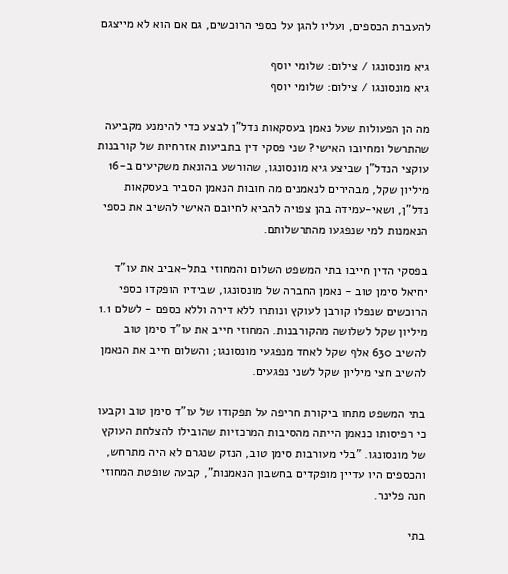להעברת הכספים, ועליו להגן על כספי הרוכשים, גם אם הוא לא מייצגם

גיא מונסונגו / צילום: שלומי יוסף
גיא מונסונגו / צילום: שלומי יוסף

מה הן הפעולות שעל נאמן בעסקאות נדל"ן לבצע כדי להימנע מקביעה שהתרשל ומחיובו האישי? שני פסקי דין בתביעות אזרחיות של קורבנות עוקצי הנדל"ן שביצע גיא מונסונגו, שהורשע בהונאת משקיעים ב-16 מיליון שקל, מבהירים לנאמנים מה חובות הנאמן הסביר בעסקאות נדל"ן, ושאי-עמידה בהן צפויה להביא לחיובם האישי להשיב את כספי הנאמנות למי שנפגעו מהתרשלותם.

בפסקי הדין חייבו בתי המשפט השלום והמחוזי בתל-אביב את עו"ד יחיאל סימן טוב - נאמן החברה של מונסונגו, שבידיו הופקדו כספי הרוכשים שנפלו קורבן לעוקץ ונותרו ללא דירה וללא כספם - לשלם 1.1 מיליון שקל לשלושה מהקורבנות. המחוזי חייב את עו"ד סימן טוב להשיב 630 אלף שקל לאחד מנפגעי מונסונגו; והשלום חייב את הנאמן להשיב חצי מיליון שקל לשני נפגעים.

בתי המשפט מתחו ביקורת חריפה על תפקודו של עו"ד סימן טוב וקבעו כי רפיסותו כנאמן הייתה מהסיבות המרכזיות שהובילו להצלחת העוקץ של מונסונגו. "בלי מעורבות סימן טוב, הנזק שנגרם לא היה מתרחש, והכספים היו עדיין מופקדים בחשבון הנאמנות", קבעה שופטת המחוזי חנה פלינר.

בתי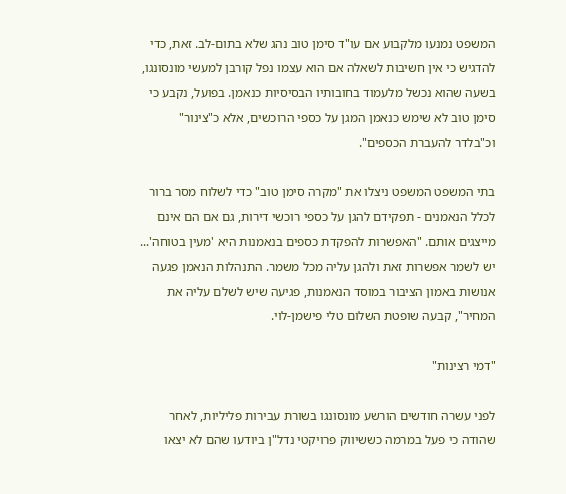המשפט נמנעו מלקבוע אם עו"ד סימן טוב נהג שלא בתום-לב. זאת, כדי להדגיש כי אין חשיבות לשאלה אם הוא עצמו נפל קורבן למעשי מונסונגו, בשעה שהוא נכשל מלעמוד בחובותיו הבסיסיות כנאמן. בפועל, נקבע כי סימן טוב לא שימש כנאמן המגן על כספי הרוכשים, אלא כ"צינור" וכ"בלדר להעברת הכספים".

בתי המשפט המשפט ניצלו את "מקרה סימן טוב" כדי לשלוח מסר ברור לכלל הנאמנים - תפקידם להגן על כספי רוכשי דירות, גם אם הם אינם מייצגים אותם. "האפשרות להפקדת כספים בנאמנות היא 'מעין בטוחה'... יש לשמר אפשרות זאת ולהגן עליה מכל משמר. התנהלות הנאמן פגעה אנושות באמון הציבור במוסד הנאמנות, פגיעה שיש לשלם עליה את המחיר", קבעה שופטת השלום טלי פישמן-לוי.

"דמי רצינות"

לפני עשרה חודשים הורשע מונסונגו בשורת עבירות פליליות, לאחר שהודה כי פעל במרמה כששיווק פרויקטי נדל"ן ביודעו שהם לא יצאו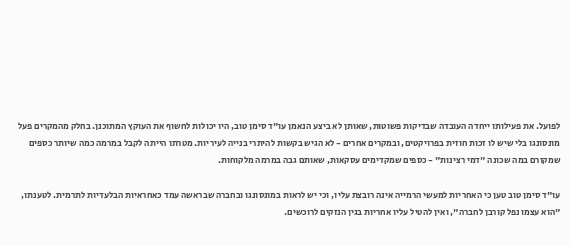לפועל. את פעילותו ייחדה העובדה שבדיקות פשוטות, שאותן לא ביצע הנאמן עו"ד סימן טוב, היו יכולות לחשוף את העוקץ המתוכנן. בחלק מהמקרים פעל מונסונגו בלי שיש לו זכות חוזית בפרויקטים, ובמקרים אחרים - לא הגיש בקשות להיתרי בנייה לעיריות. מטרתו הייתה לקבל במרמה כמה שיותר כספים שמקורם במה שכונה "דמי רצינות" - כספים שמקדימים עסקאות, שאותם גבה במרמה מלקוחות.

עו"ד סימן טוב טען כי האחריות למעשי הרמייה אינה רובצת עליו, וכי יש לראות במונסונגו ובחברה שבראשה עמד כאחראיות הבלעדיות לתרמית. לטענתו, "הוא עצמו נפל קורבן לחברה", ואין להטיל עליו אחריות בגין הנזקים לרוכשים.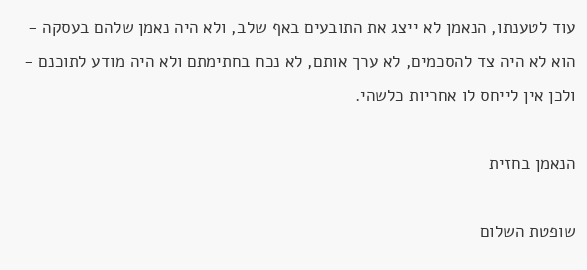עוד לטענתו, הנאמן לא ייצג את התובעים באף שלב, ולא היה נאמן שלהם בעסקה - הוא לא היה צד להסכמים, לא ערך אותם, לא נכח בחתימתם ולא היה מודע לתוכנם - ולכן אין לייחס לו אחריות כלשהי.

הנאמן בחזית

שופטת השלום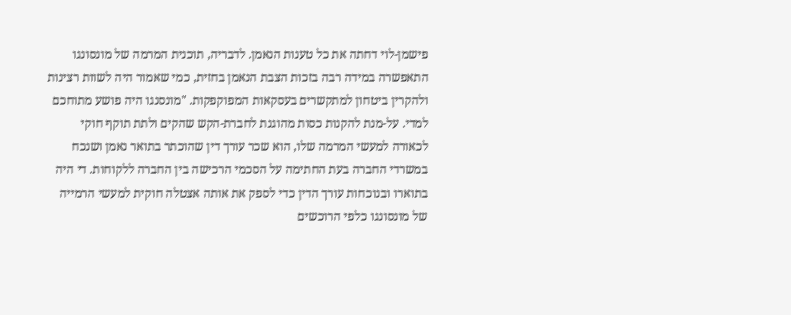פישמן-לוי דחתה את כל טענות הנאמן. לדבריה, תוכנית המרמה של מונסונגו התאפשרה במידה רבה בזכות הצבת הנאמן בחזית, כמי שאמור היה לשוות רצינות ולהקרין ביטחון למתקשרים בעסקאות המפוקפקות. "מונסנגו היה פושע מתוחכם למדי. על-מנת להקנות כסות מהוגנת לחברת-הקש שהקים ולתת תוקף חוקי לכאורה למעשי המרמה שלו, הוא שכר עורך דין שהוכתר בתואר נאמן ושנכח במשרדי החברה בעת החתימה על הסכמי הרכישה בין החברה ללקוחות. די היה בתוארו ובנוכחות עורך הדין כדי לספק את אותה אצטלה חוקית למעשי הרמייה של מונסונגו כלפי הרוכשים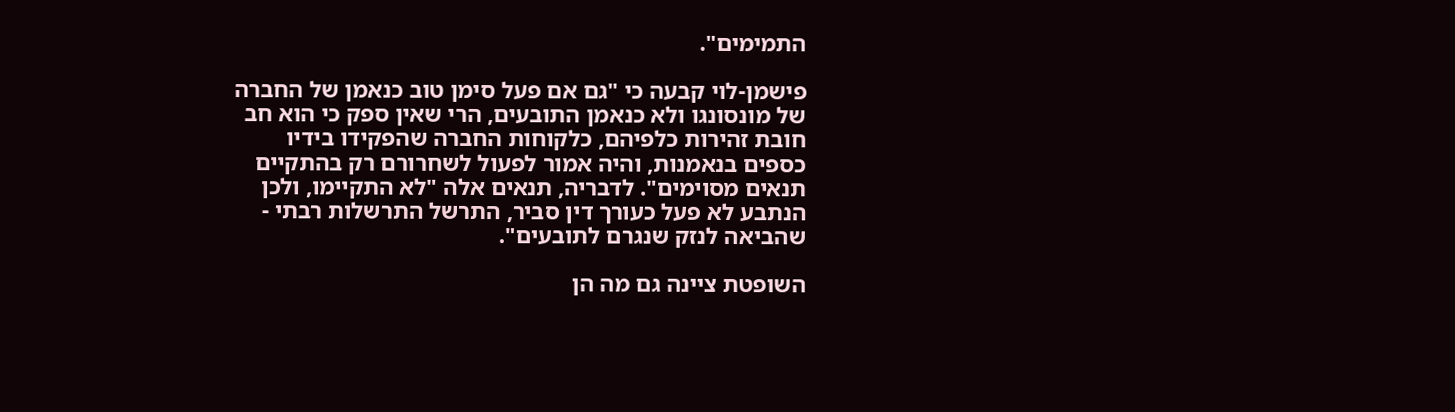התמימים".

פישמן-לוי קבעה כי "גם אם פעל סימן טוב כנאמן של החברה של מונסונגו ולא כנאמן התובעים, הרי שאין ספק כי הוא חב חובת זהירות כלפיהם, כלקוחות החברה שהפקידו בידיו כספים בנאמנות, והיה אמור לפעול לשחרורם רק בהתקיים תנאים מסוימים". לדבריה, תנאים אלה "לא התקיימו, ולכן הנתבע לא פעל כעורך דין סביר, התרשל התרשלות רבתי - שהביאה לנזק שנגרם לתובעים".

השופטת ציינה גם מה הן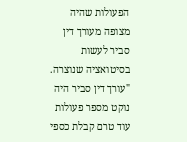הפעולות שהיה מצופה מעורך דין סביר לעשות בסיטואציה שנוצרה. "עורך דין סביר היה נוקט מספר פעולות עוד טרם קבלת כספי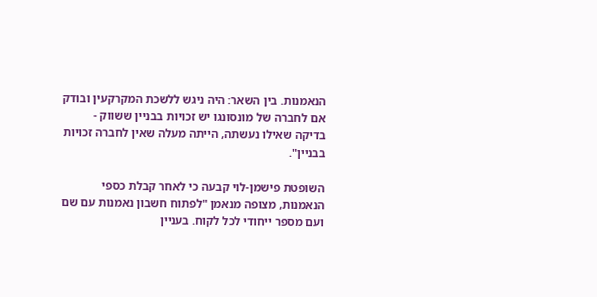הנאמנות. בין השאר: היה ניגש ללשכת המקרקעין ובודק אם לחברה של מונסונגו יש זכויות בבניין ששווק - בדיקה שאילו נעשתה, הייתה מעלה שאין לחברה זכויות בבניין".

השופטת פישמן-לוי קבעה כי לאחר קבלת כספי הנאמנות, מצופה מנאמן "לפתוח חשבון נאמנות עם שם ועם מספר ייחודי לכל לקוח. בעניין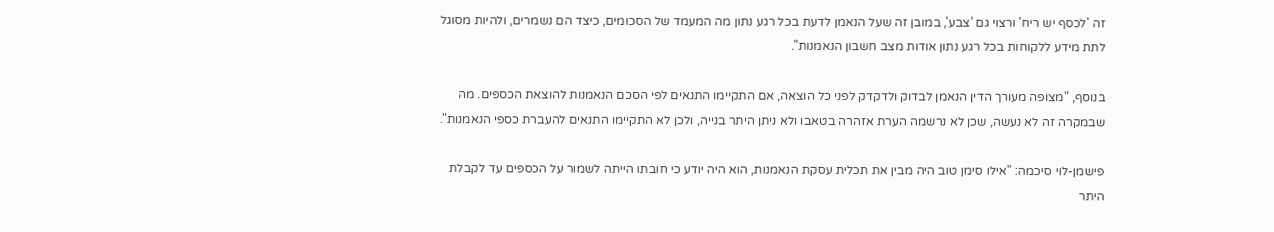זה 'לכסף יש ריח' ורצוי גם 'צבע', במובן זה שעל הנאמן לדעת בכל רגע נתון מה המעמד של הסכומים, כיצד הם נשמרים, ולהיות מסוגל לתת מידע ללקוחות בכל רגע נתון אודות מצב חשבון הנאמנות".

בנוסף, "מצופה מעורך הדין הנאמן לבדוק ולדקדק לפני כל הוצאה, אם התקיימו התנאים לפי הסכם הנאמנות להוצאת הכספים. מה שבמקרה זה לא נעשה, שכן לא נרשמה הערת אזהרה בטאבו ולא ניתן היתר בנייה, ולכן לא התקיימו התנאים להעברת כספי הנאמנות".

פישמן-לוי סיכמה: "אילו סימן טוב היה מבין את תכלית עסקת הנאמנות, הוא היה יודע כי חובתו הייתה לשמור על הכספים עד לקבלת היתר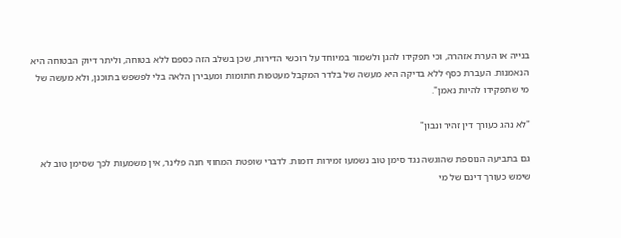בנייה או הערת אזהרה, וכי תפקידו להגן ולשמור במיוחד על רוכשי הדירות, שכן בשלב הזה כספם ללא בטוחה, וליתר דיוק הבטוחה היא הנאמנות. העברת כסף ללא בדיקה היא מעשה של בלדר המקבל מעטפות חתומות ומעבירן הלאה בלי לפשפש בתוכנן, ולא מעשה של מי שתפקידו להיות נאמן".

"לא נהג כעורך דין זהיר ונבון"

גם בתביעה הנוספת שהוגשה נגד סימן טוב נשמעו זמירות דומות. לדברי שופטת המחוזי חנה פלינר, אין משמעות לכך שסימן טוב לא שימש כעורך דינם של מי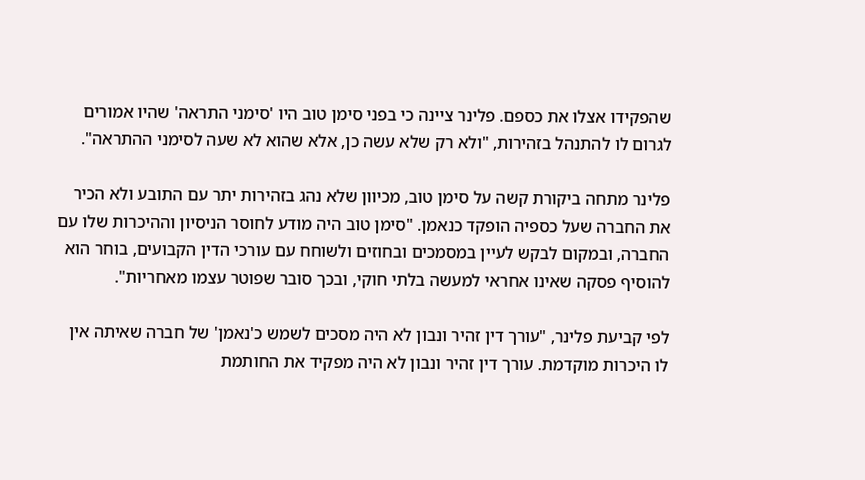שהפקידו אצלו את כספם. פלינר ציינה כי בפני סימן טוב היו 'סימני התראה' שהיו אמורים לגרום לו להתנהל בזהירות, "ולא רק שלא עשה כן, אלא שהוא לא שעה לסימני ההתראה".

פלינר מתחה ביקורת קשה על סימן טוב, מכיוון שלא נהג בזהירות יתר עם התובע ולא הכיר את החברה שעל כספיה הופקד כנאמן. "סימן טוב היה מודע לחוסר הניסיון וההיכרות שלו עם החברה, ובמקום לבקש לעיין במסמכים ובחוזים ולשוחח עם עורכי הדין הקבועים, בוחר הוא להוסיף פסקה שאינו אחראי למעשה בלתי חוקי, ובכך סובר שפוטר עצמו מאחריות".

לפי קביעת פלינר, "עורך דין זהיר ונבון לא היה מסכים לשמש כ'נאמן' של חברה שאיתה אין לו היכרות מוקדמת. עורך דין זהיר ונבון לא היה מפקיד את החותמת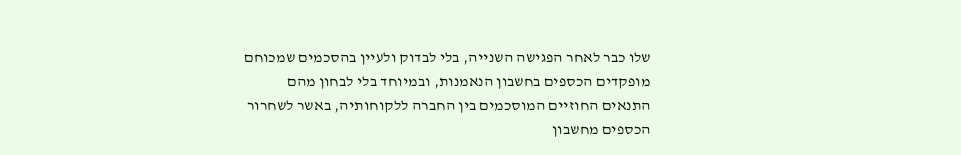שלו כבר לאחר הפגישה השנייה, בלי לבדוק ולעיין בהסכמים שמכוחם מופקדים הכספים בחשבון הנאמנות, ובמיוחד בלי לבחון מהם התנאים החוזיים המוסכמים בין החברה ללקוחותיה, באשר לשחרור הכספים מחשבון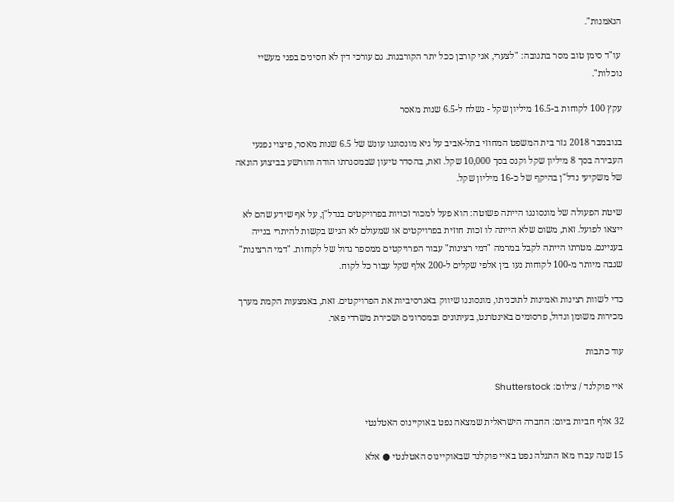הנאמנות".

עו"ד סימן טוב מסר בתגובה: "לצערי, אני קורבן ככל יתר הקורבנות. גם עורכי דין לא חסינים בפני מעשיי נוכלות".

עקץ 100 לקוחות ב-16.5 מיליון שקל - נשלח ל-6.5 שנות מאסר

בנובמבר 2018 גזר בית המשפט המחוזי בתל-אביב על גיא מונסונגו עונש של 6.5 שנות מאסר, פיצוי נפגעי העבירה בסך 8 מיליון שקל וקנס בסך 10,000 שקל. זאת, בהסדר טיעון שבמסגרתו הודה והורשע בביצוע הונאה של משקיעי נדל"ן בהיקף של כ-16 מיליון שקל.

שיטת הפעולה של מונסונגו הייתה פשוטה: הוא פעל למכור זכויות בפרויקטים בנדל"ן, על אף שידע שהם לא ייצאו לפועל. זאת, משום שלא הייתה לו זכות חוזית בפרויקטים או שמעולם לא הגיש בקשות להיתרי בנייה בעניינם. מטרתו הייתה לקבל במרמה "דמי רצינות" עבור הפרויקטים ממספר גדול של לקוחות. "דמי הרצינות" שגבה מיותר מ-100 לקוחות נעו בין אלפי שקלים ל-200 אלף שקל עבור כל לקוח.

כדי לשוות רצינות ואמינות לתוכניתו, מונסונגו שיווק באגרסיביות את הפרויקטים. זאת, באמצעות הקמת מערך מכירות משומן וגדול, פרסומים באינטרנט, בעיתונים ובמסרונים ושכירת משרדי פאר.

עוד כתבות

איי פוקלנד / צילום: Shutterstock

32 אלף חביות ביום: החברה הישראלית שמצאה נפט באוקיינוס האטלנטי

15 שנה עברו מאז התגלה נפט באיי פוקלנד שבאוקיינוס האטלנטי ● אלא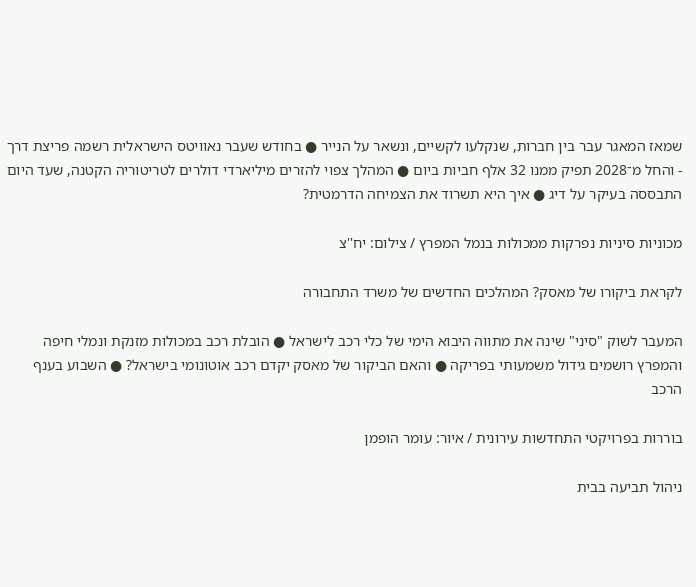שמאז המאגר עבר בין חברות, שנקלעו לקשיים, ונשאר על הנייר ● בחודש שעבר נאוויטס הישראלית רשמה פריצת דרך - והחל מ־2028 תפיק ממנו 32 אלף חביות ביום ● המהלך צפוי להזרים מיליארדי דולרים לטריטוריה הקטנה, שעד היום התבססה בעיקר על דיג ● איך היא תשרוד את הצמיחה הדרמטית?

מכוניות סיניות נפרקות ממכולות בנמל המפרץ / צילום: יח''צ

לקראת ביקורו של מאסק? המהלכים החדשים של משרד התחבורה

המעבר לשוק "סיני" שינה את מתווה היבוא הימי של כלי רכב לישראל ● הובלת רכב במכולות מזנקת ונמלי חיפה והמפרץ רושמים גידול משמעותי בפריקה ● והאם הביקור של מאסק יקדם רכב אוטונומי בישראל? ● השבוע בענף הרכב

בוררות בפרויקטי התחדשות עירונית / איור: עומר הופמן

ניהול תביעה בבית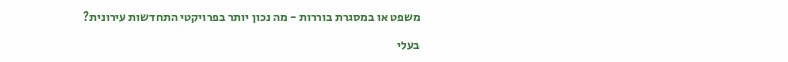משפט או במסגרת בוררות - מה נכון יותר בפרויקטי התחדשות עירונית?

בעלי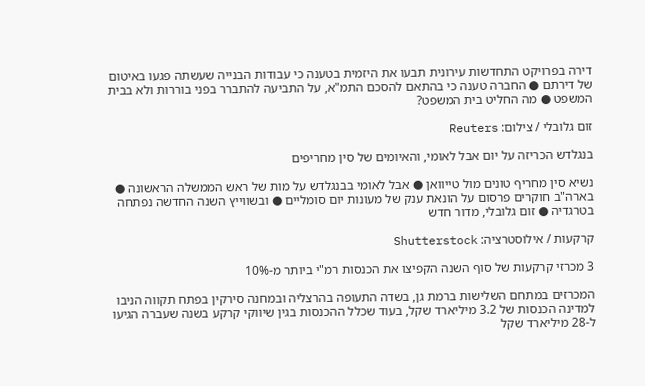דירה בפרויקט התחדשות עירונית תבעו את היזמית בטענה כי עבודות הבנייה שעשתה פגעו באיטום של דירתם ● החברה טענה כי בהתאם להסכם התמ"א, על התביעה להתברר בפני בוררות ולא בבית המשפט ● מה החליט בית המשפט?

זום גלובלי / צילום: Reuters

בנגלדש הכריזה על יום אבל לאומי, והאיומים של סין מחריפים

נשיא סין מחריף טונים מול טייוואן ● אבל לאומי בבנגלדש על מות של ראש הממשלה הראשונה ● בארה"ב חוקרים פרסום על הונאת ענק של מעונות יום סומליים ● ובשווייץ השנה החדשה נפתחה בטרגדיה ● זום גלובלי, מדור חדש

קרקעות / אילוסטרציה: Shutterstock

3 מכרזי קרקעות של סוף השנה הקפיצו את הכנסות רמ"י ביותר מ-10%

המכרזים במתחם השלישות ברמת גן, בשדה התעופה בהרצליה ובמחנה סירקין בפתח תקווה הניבו למדינה הכנסות של 3.2 מיליארד שקל, בעוד שכלל ההכנסות בגין שיווקי קרקע בשנה שעברה הגיעו ל-28 מיליארד שקל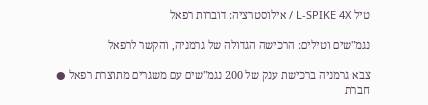טיל L-SPIKE 4X / אילוסטרציה: דוברות רפאל

נגמ"שים וטילים: הרכישה הגדולה של גרמניה, והקשר לרפאל

צבא גרמניה ברכישת ענק של 200 נגמ"שים עם משגרים מתוצרת רפאל ● חברת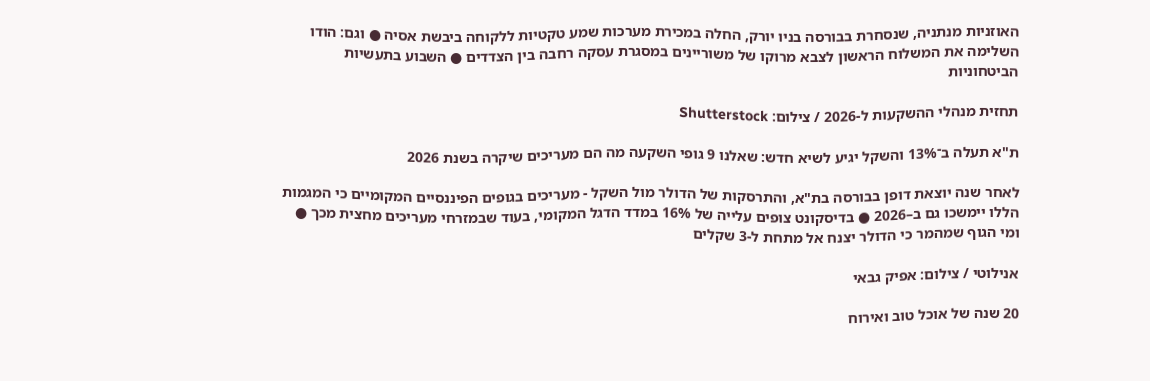האוזניות מנתניה, שנסחרת בבורסה בניו יורק, החלה במכירת מערכות שמע טקטיות ללקוחה ביבשת אסיה ● וגם: הודו השלימה את המשלוח הראשון לצבא מרוקו של משוריינים במסגרת עסקה רחבה בין הצדדים ● השבוע בתעשיות הביטחוניות

תחזית מנהלי ההשקעות ל-2026 / צילום: Shutterstock

ת"א תעלה ב־13% והשקל יגיע לשיא חדש: שאלנו 9 גופי השקעה מה הם מעריכים שיקרה בשנת 2026

לאחר שנה יוצאת דופן בבורסה בת"א, והתרסקות של הדולר מול השקל - מעריכים בגופים הפיננסיים המקומיים כי המגמות הללו יימשכו גם ב–2026 ● בדיסקונט צופים עלייה של 16% במדד הדגל המקומי, בעוד שבמזרחי מעריכים מחצית מכך ● ומי הגוף שמהמר כי הדולר יצנח אל מתחת ל-3 שקלים

אנילוטי / צילום: אפיק גבאי

20 שנה של אוכל טוב ואירוח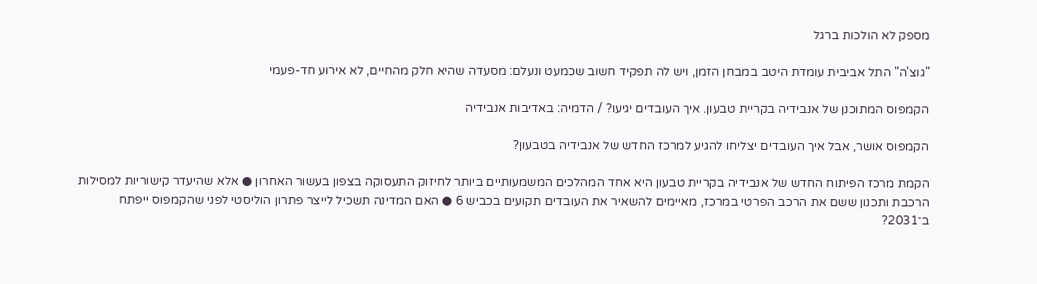מספק לא הולכות ברגל

"גוצ'ה" התל אביבית עומדת היטב במבחן הזמן, ויש לה תפקיד חשוב שכמעט ונעלם: מסעדה שהיא חלק מהחיים, לא אירוע חד-פעמי

הקמפוס המתוכנן של אנבידיה בקריית טבעון. איך העובדים יגיעו? / הדמיה: באדיבות אנבידיה

הקמפוס אושר, אבל איך העובדים יצליחו להגיע למרכז החדש של אנבידיה בטבעון?

הקמת מרכז הפיתוח החדש של אנבידיה בקריית טבעון היא אחד המהלכים המשמעותיים ביותר לחיזוק התעסוקה בצפון בעשור האחרון ● אלא שהיעדר קישוריות למסילות הרכבת ותכנון ששם את הרכב הפרטי במרכז, מאיימים להשאיר את העובדים תקועים בכביש 6 ● האם המדינה תשכיל לייצר פתרון הוליסטי לפני שהקמפוס ייפתח ב־2031?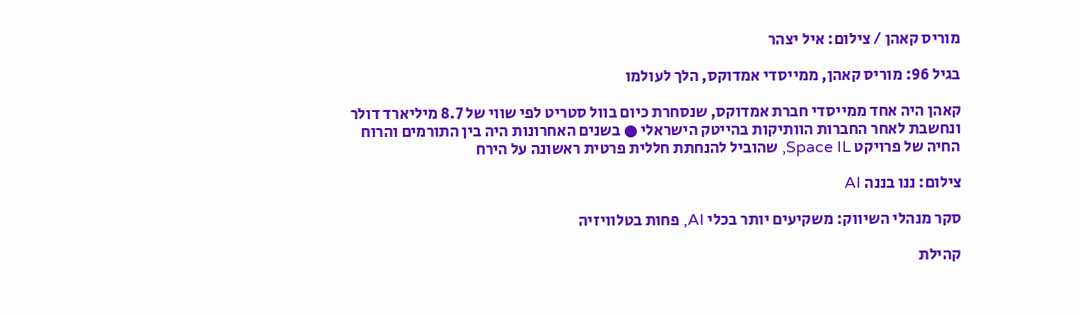מוריס קאהן / צילום: איל יצהר

בגיל 96: מוריס קאהן, ממייסדי אמדוקס, הלך לעולמו

קאהן היה אחד ממייסדי חברת אמדוקס, שנסחרת כיום בוול סטריט לפי שווי של 8.7 מיליארד דולר ונחשבת לאחר החברות הוותיקות בהייטק הישראלי ● בשנים האחרונות היה בין התורמים והרוח החיה של פרויקט Space IL, שהוביל להנחתת חללית פרטית ראשונה על הירח

צילום: ננו בננה AI

סקר מנהלי השיווק: משקיעים יותר בכלי AI, פחות בטלוויזיה

קהילת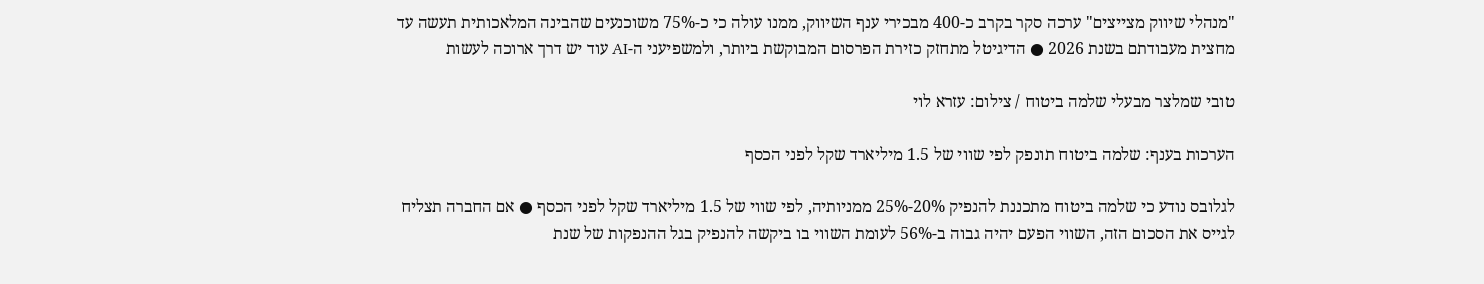"מנהלי שיווק מצייצים" ערכה סקר בקרב כ-400 מבכירי ענף השיווק, ממנו עולה כי כ-75% משוכנעים שהבינה המלאכותית תעשה עד מחצית מעבודתם בשנת 2026 ● הדיגיטל מתחזק כזירת הפרסום המבוקשת ביותר, ולמשפיעני ה-AI עוד יש דרך ארוכה לעשות

טובי שמלצר מבעלי שלמה ביטוח / צילום: עזרא לוי

הערכות בענף: שלמה ביטוח תונפק לפי שווי של 1.5 מיליארד שקל לפני הכסף

לגלובס נודע כי שלמה ביטוח מתכננת להנפיק 20%-25% ממניותיה, לפי שווי של 1.5 מיליארד שקל לפני הכסף ● אם החברה תצליח לגייס את הסכום הזה, השווי הפעם יהיה גבוה ב-56% לעומת השווי בו ביקשה להנפיק בגל ההנפקות של שנת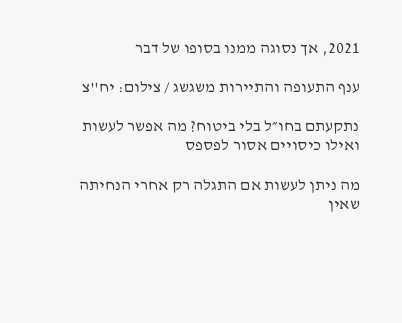2021, אך נסוגה ממנו בסופו של דבר

ענף התעופה והתיירות משגשג / צילום: יח''צ

נתקעתם בחו״ל בלי ביטוח? מה אפשר לעשות ואילו כיסויים אסור לפספס

מה ניתן לעשות אם התגלה רק אחרי הנחיתה שאין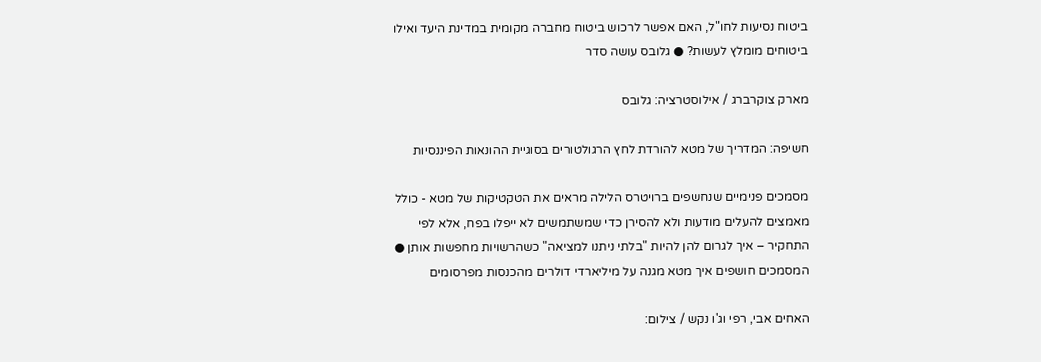ביטוח נסיעות לחו"ל, האם אפשר לרכוש ביטוח מחברה מקומית במדינת היעד ואילו ביטוחים מומלץ לעשות? ● גלובס עושה סדר

מארק צוקרברג / אילוסטרציה: גלובס

חשיפה: המדריך של מטא להורדת לחץ הרגולטורים בסוגיית ההונאות הפיננסיות

מסמכים פנימיים שנחשפים ברויטרס הלילה מראים את הטקטיקות של מטא - כולל מאמצים להעלים מודעות ולא להסירן כדי שמשתמשים לא ייפלו בפח, אלא לפי התחקיר – איך לגרום להן להיות "בלתי ניתנו למציאה" כשהרשויות מחפשות אותן ● המסמכים חושפים איך מטא מגנה על מיליארדי דולרים מהכנסות מפרסומים

האחים אבי, רפי וג'ו נקש / צילום: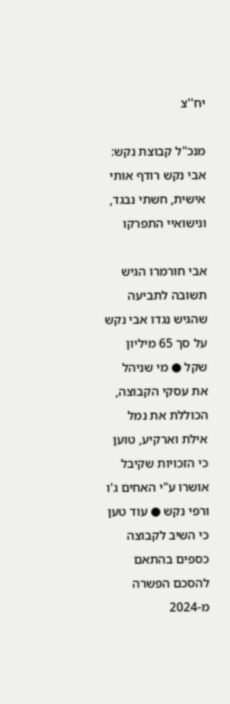יח''צ

מנכ"ל קבוצת נקש: אבי נקש רודף אותי אישית, חשתי נבגד, ונישואיי התפרקו

אבי חורמרו הגיש תשובה לתביעה שהגיש נגדו אבי נקש על סך 65 מיליון שקל ● מי שניהל את עסקי הקבוצה, הכוללת את נמל אילת וארקיע, טוען כי הזכויות שקיבל אושרו ע"י האחים ג'ו ורפי נקש ● עוד טען כי השיב לקבוצה כספים בהתאם להסכם הפשרה מ-2024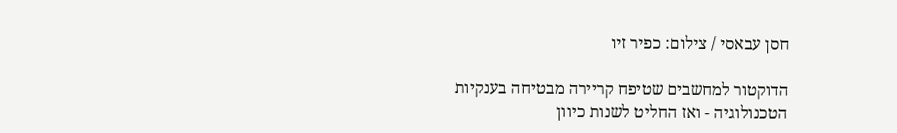חסן עבאסי / צילום: כפיר זיו

הדוקטור למחשבים שטיפח קריירה מבטיחה בענקיות הטכנולוגיה - ואז החליט לשנות כיוון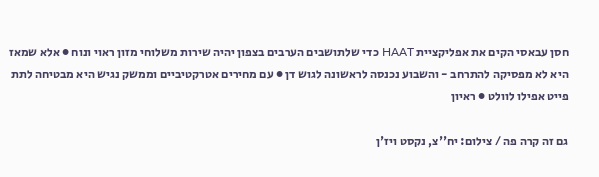חסן עבאסי הקים את אפליקציית HAAT כדי שלתושבים הערבים בצפון יהיה שירות משלוחי מזון ראוי ונוח ● אלא שמאז היא לא מפסיקה להתרחב - והשבוע נכנסה לראשונה לגוש דן ● עם מחירים אטרקטיביים וממשק נגיש היא מבטיחה לתת פייט אפילו לוולט ● ראיון

גם זה קרה פה / צילום: יח''צ, נקסט ויז'ן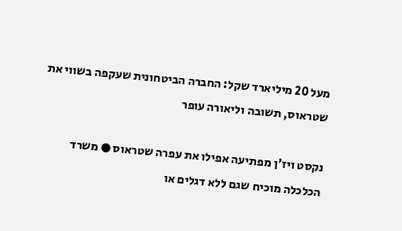מעל 20 מיליארד שקל: החברה הביטחונית שעקפה בשווי את שטראוס, תשובה וליאורה עופר

נקסט ויז'ן מפתיעה אפילו את עפרה שטראוס ● משרד הכלכלה מוכיח שגם ללא דגלים או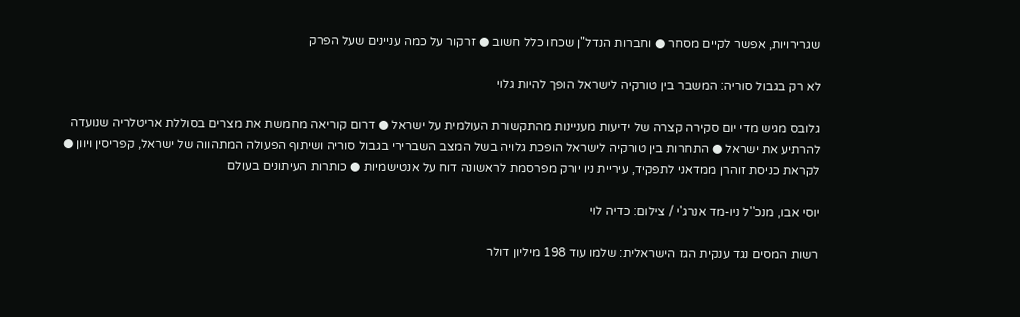שגרירויות, אפשר לקיים מסחר ● וחברות הנדל"ן שכחו כלל חשוב ● זרקור על כמה עניינים שעל הפרק

לא רק בגבול סוריה: המשבר בין טורקיה לישראל הופך להיות גלוי

גלובס מגיש מדי יום סקירה קצרה של ידיעות מעניינות מהתקשורת העולמית על ישראל ● דרום קוריאה מחמשת את מצרים בסוללת אריטלריה שנועדה להרתיע את ישראל ● התחרות בין טורקיה לישראל הופכת גלויה בשל המצב השברירי בגבול סוריה ושיתוף הפעולה המתהווה של ישראל, קפריסין ויוון ● לקראת כניסת זוהרן ממדאני לתפקיד, עיריית ניו יורק מפרסמת לראשונה דוח על אנטישמיות ● כותרות העיתונים בעולם

יוסי אבו, מנכ''ל ניו-מד אנרג'י / צילום: כדיה לוי

רשות המסים נגד ענקית הגז הישראלית: שלמו עוד 198 מיליון דולר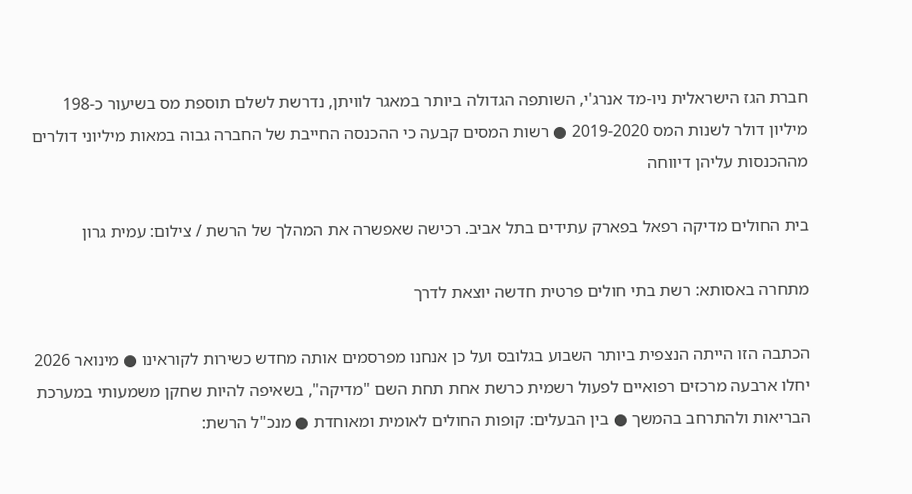חברת הגז הישראלית ניו-מד אנרג'י, השותפה הגדולה ביותר במאגר לוויתן, נדרשת לשלם תוספת מס בשיעור כ-198 מיליון דולר לשנות המס 2019-2020 ● רשות המסים קבעה כי ההכנסה החייבת של החברה גבוה במאות מיליוני דולרים מההכנסות עליהן דיווחה

בית החולים מדיקה רפאל בפארק עתידים בתל אביב. רכישה שאפשרה את המהלך של הרשת / צילום: עמית גרון

מתחרה באסותא: רשת בתי חולים פרטית חדשה יוצאת לדרך

הכתבה הזו הייתה הנצפית ביותר השבוע בגלובס ועל כן אנחנו מפרסמים אותה מחדש כשירות לקוראינו ● מינואר 2026 יחלו ארבעה מרכזים רפואיים לפעול רשמית כרשת אחת תחת השם "מדיקה", בשאיפה להיות שחקן משמעותי במערכת הבריאות ולהתרחב בהמשך ● בין הבעלים: קופות החולים לאומית ומאוחדת ● מנכ"ל הרשת: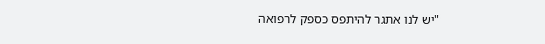"יש לנו אתגר להיתפס כספק לרפואה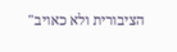הציבורית ולא כאויב"